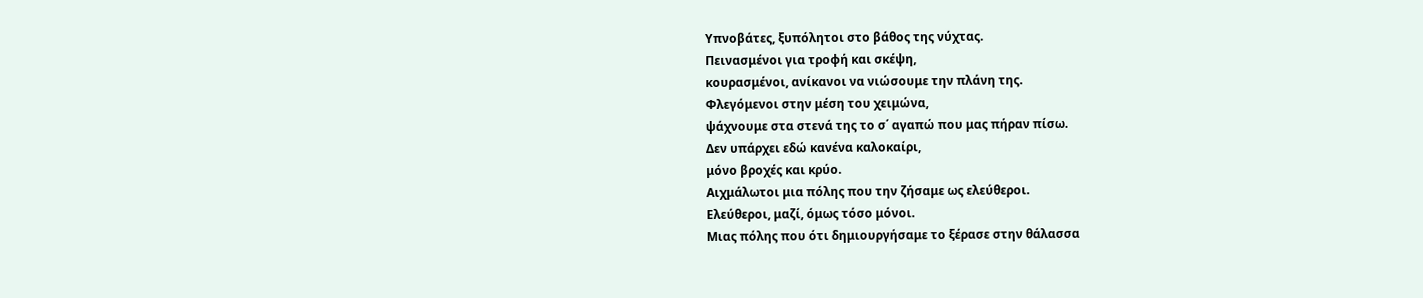Υπνοβάτες, ξυπόλητοι στο βάθος της νύχτας.
Πεινασμένοι για τροφή και σκέψη,
κουρασμένοι, ανίκανοι να νιώσουμε την πλάνη της.
Φλεγόμενοι στην μέση του χειμώνα,
ψάχνουμε στα στενά της το σ΄ αγαπώ που μας πήραν πίσω.
Δεν υπάρχει εδώ κανένα καλοκαίρι,
μόνο βροχές και κρύο.
Αιχμάλωτοι μια πόλης που την ζήσαμε ως ελεύθεροι.
Ελεύθεροι, μαζί, όμως τόσο μόνοι.
Μιας πόλης που ότι δημιουργήσαμε το ξέρασε στην θάλασσα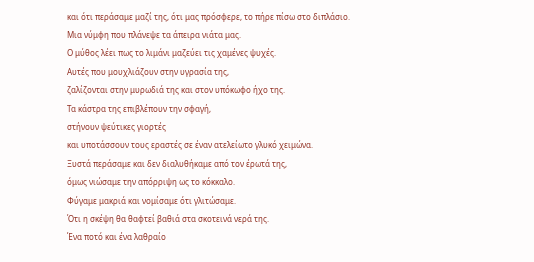και ότι περάσαμε μαζί της, ότι μας πρόσφερε, το πήρε πίσω στο διπλάσιο.
Μια νύμφη που πλάνεψε τα άπειρα νιάτα μας.
Ο μύθος λέει πως το λιμάνι μαζεύει τις χαμένες ψυχές.
Αυτές που μουχλιάζουν στην υγρασία της,
ζαλίζονται στην μυρωδιά της και στον υπόκωφο ήχο της.
Τα κάστρα της επιβλέπουν την σφαγή,
στήνουν ψεύτικες γιορτές
και υποτάσσουν τους εραστές σε έναν ατελείωτο γλυκό χειμώνα.
Ξυστά περάσαμε και δεν διαλυθήκαμε από τον έρωτά της,
όμως νιώσαμε την απόρριψη ως το κόκκαλο.
Φύγαμε μακριά και νομίσαμε ότι γλιτώσαμε.
Ότι η σκέψη θα θαφτεί βαθιά στα σκοτεινά νερά της.
Ένα ποτό και ένα λαθραίο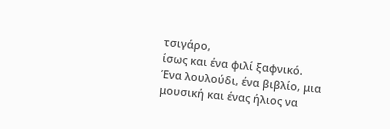τσιγάρο,
ίσως και ένα φιλί ξαφνικό.
Ένα λουλούδι, ένα βιβλίο, μια μουσική και ένας ήλιος να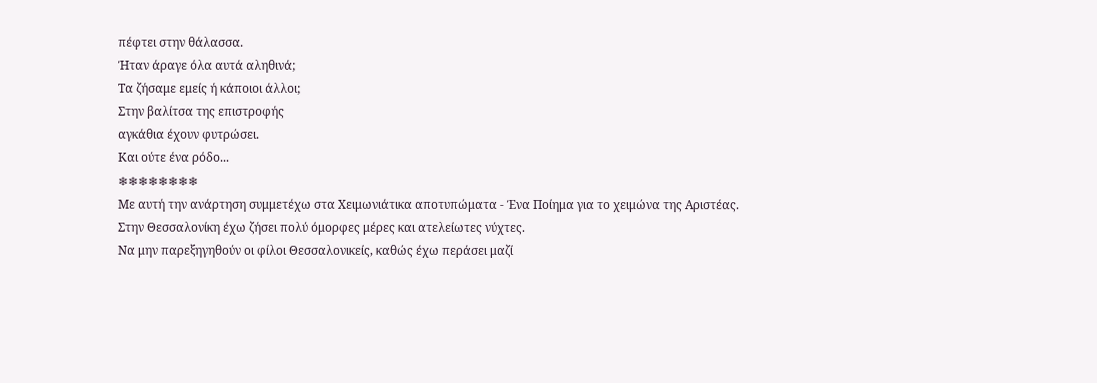πέφτει στην θάλασσα.
Ήταν άραγε όλα αυτά αληθινά;
Τα ζήσαμε εμείς ή κάποιοι άλλοι;
Στην βαλίτσα της επιστροφής
αγκάθια έχουν φυτρώσει.
Και ούτε ένα ρόδο...
❄❄❄❄❄❄❄❄
Με αυτή την ανάρτηση συμμετέχω στα Χειμωνιάτικα αποτυπώματα - Ένα Ποίημα για το χειμώνα της Αριστέας.
Στην Θεσσαλονίκη έχω ζήσει πολύ όμορφες μέρες και ατελείωτες νύχτες.
Να μην παρεξηγηθούν οι φίλοι Θεσσαλονικείς, καθώς έχω περάσει μαζί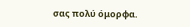σας πολύ όμορφα.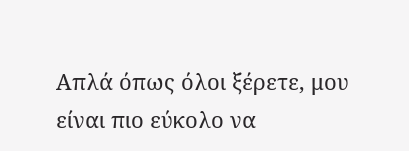Απλά όπως όλοι ξέρετε, μου είναι πιο εύκολο να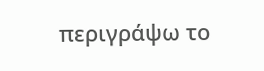περιγράψω το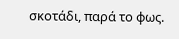σκοτάδι, παρά το φως.